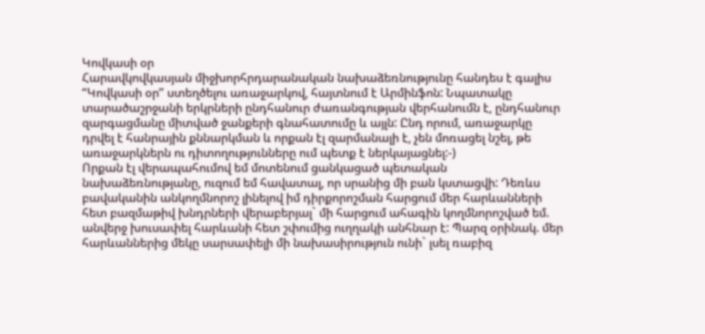Կովկասի օր
Հարավկովկասյան միջխորհրդարանական նախաձեռնությունը հանդես է գալիս “Կովկասի օր” ստեղծելու առաջարկով, հայտնում է Արմինֆոն: Նպատակը տարածաշրջանի երկրների ընդհանուր ժառանգության վերհանումն է, ընդհանուր զարգացմանը միտված ջանքերի գնահատումը և այլն: Ընդ որում, առաջարկը դրվել է հանրային քննարկման և որքան էլ զարմանալի է, չեն մոռացել նշել, թե առաջարկներն ու դիտողությունները ում պետք է ներկայացնել:-)
Որքան էլ վերապահումով եմ մոտենում ցանկացած պետական նախաձեռնությանը, ուզում եմ հավատալ, որ սրանից մի բան կստացվի: Դեռևս բավականին անկողմնորոշ լինելով իմ դիրքորոշման հարցում մեր հարևանների հետ բազմաթիվ խնդրների վերաբերյալ` մի հարցում ահագին կողմնորոշված եմ. անվերջ խուսափել հարևանի հետ շփումից ուղղակի անհնար է: Պարզ օրինակ. մեր հարևաններից մեկը սարսափելի մի նախասիրություն ունի` լսել ռաբիզ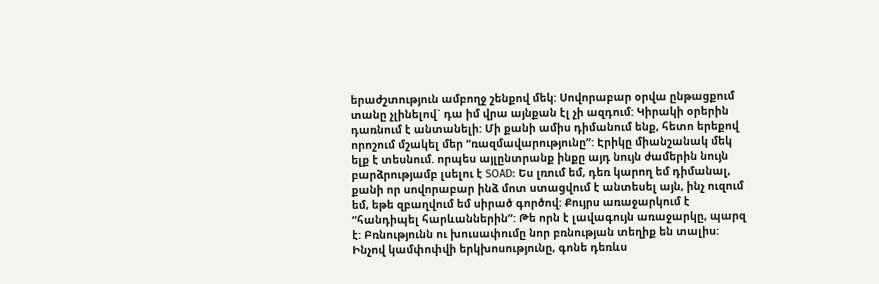երաժշտություն ամբողջ շենքով մեկ: Սովորաբար օրվա ընթացքում տանը չլինելով` դա իմ վրա այնքան էլ չի ազդում: Կիրակի օրերին դառնում է անտանելի: Մի քանի ամիս դիմանում ենք, հետո երեքով որոշում մշակել մեր “ռազմավարությունը”: Էրիկը միանշանակ մեկ ելք է տեսնում. որպես այլընտրանք ինքը այդ նույն ժամերին նույն բարձրությամբ լսելու է SOAD: Ես լռում եմ, դեռ կարող եմ դիմանալ, քանի որ սովորաբար ինձ մոտ ստացվում է անտեսել այն, ինչ ուզում եմ, եթե զբաղվում եմ սիրած գործով: Քույրս առաջարկում է “հանդիպել հարևաններին”: Թե որն է լավագույն առաջարկը, պարզ է: Բռնությունն ու խուսափումը նոր բռնության տեղիք են տալիս: Ինչով կամփոփվի երկխոսությունը, գոնե դեռևս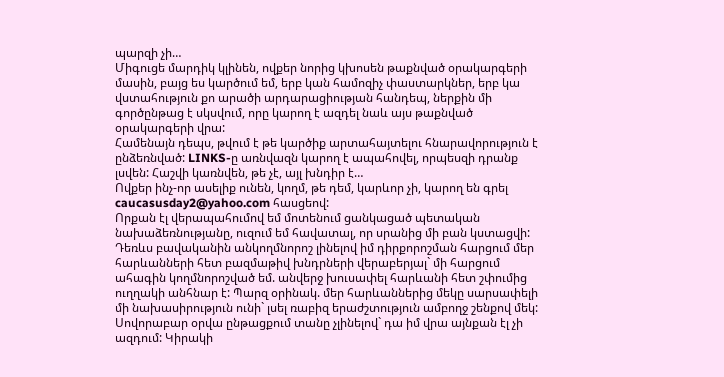պարզի չի…
Միգուցե մարդիկ կլինեն, ովքեր նորից կխոսեն թաքնված օրակարգերի մասին, բայց ես կարծում եմ, երբ կան համոզիչ փաստարկներ, երբ կա վստահություն քո արածի արդարացիության հանդեպ, ներքին մի գործընթաց է սկսվում, որը կարող է ազդել նաև այս թաքնված օրակարգերի վրա:
Համենայն դեպս, թվում է թե կարծիք արտահայտելու հնարավորություն է ընձեռնված: LINKS-ը առնվազն կարող է ապահովել, որպեսզի դրանք լսվեն: Հաշվի կառնվեն, թե չէ, այլ խնդիր է…
Ովքեր ինչ-որ ասելիք ունեն, կողմ, թե դեմ, կարևոր չի, կարող են գրել caucasusday2@yahoo.com հասցեով:
Որքան էլ վերապահումով եմ մոտենում ցանկացած պետական նախաձեռնությանը, ուզում եմ հավատալ, որ սրանից մի բան կստացվի: Դեռևս բավականին անկողմնորոշ լինելով իմ դիրքորոշման հարցում մեր հարևանների հետ բազմաթիվ խնդրների վերաբերյալ` մի հարցում ահագին կողմնորոշված եմ. անվերջ խուսափել հարևանի հետ շփումից ուղղակի անհնար է: Պարզ օրինակ. մեր հարևաններից մեկը սարսափելի մի նախասիրություն ունի` լսել ռաբիզ երաժշտություն ամբողջ շենքով մեկ: Սովորաբար օրվա ընթացքում տանը չլինելով` դա իմ վրա այնքան էլ չի ազդում: Կիրակի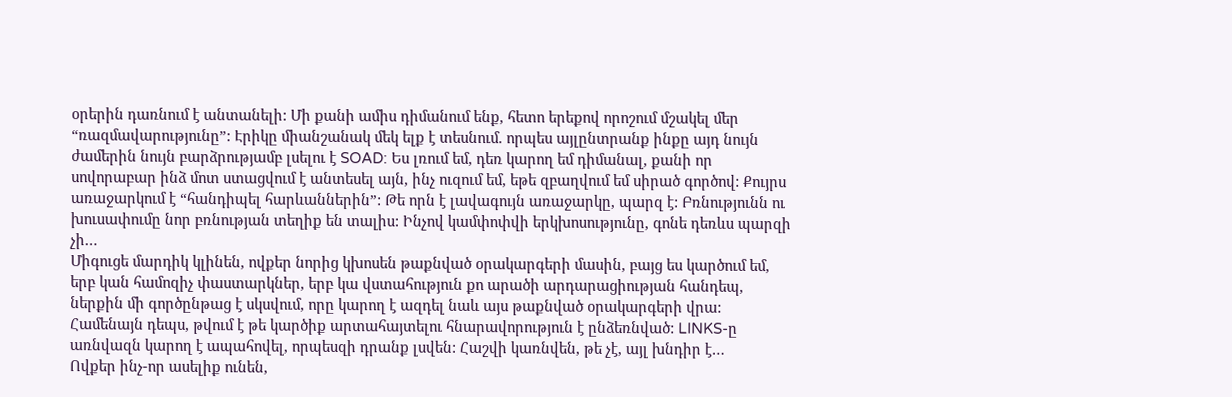օրերին դառնում է անտանելի: Մի քանի ամիս դիմանում ենք, հետո երեքով որոշում մշակել մեր “ռազմավարությունը”: Էրիկը միանշանակ մեկ ելք է տեսնում. որպես այլընտրանք ինքը այդ նույն ժամերին նույն բարձրությամբ լսելու է SOAD: Ես լռում եմ, դեռ կարող եմ դիմանալ, քանի որ սովորաբար ինձ մոտ ստացվում է անտեսել այն, ինչ ուզում եմ, եթե զբաղվում եմ սիրած գործով: Քույրս առաջարկում է “հանդիպել հարևաններին”: Թե որն է լավագույն առաջարկը, պարզ է: Բռնությունն ու խուսափումը նոր բռնության տեղիք են տալիս: Ինչով կամփոփվի երկխոսությունը, գոնե դեռևս պարզի չի…
Միգուցե մարդիկ կլինեն, ովքեր նորից կխոսեն թաքնված օրակարգերի մասին, բայց ես կարծում եմ, երբ կան համոզիչ փաստարկներ, երբ կա վստահություն քո արածի արդարացիության հանդեպ, ներքին մի գործընթաց է սկսվում, որը կարող է ազդել նաև այս թաքնված օրակարգերի վրա:
Համենայն դեպս, թվում է թե կարծիք արտահայտելու հնարավորություն է ընձեռնված: LINKS-ը առնվազն կարող է ապահովել, որպեսզի դրանք լսվեն: Հաշվի կառնվեն, թե չէ, այլ խնդիր է…
Ովքեր ինչ-որ ասելիք ունեն,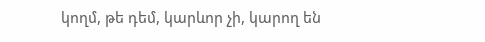կողմ, թե դեմ, կարևոր չի, կարող են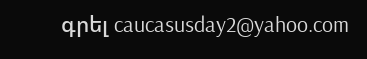գրել caucasusday2@yahoo.com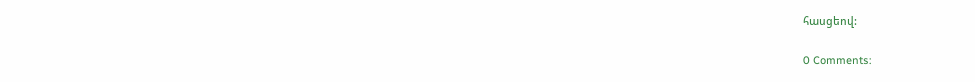հասցեով:

0 Comments: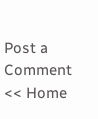Post a Comment
<< Home